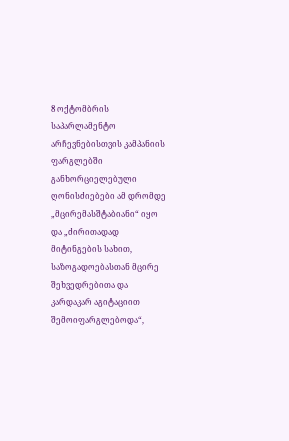8 ოქტომბრის საპარლამენტო არჩევნებისთვის კამპანიის ფარგლებში განხორციელებული ღონისძიებები ამ დრომდე „მცირემასშტაბიანი“ იყო და „ძირითადად მიტინგების სახით, საზოგადოებასთან მცირე შეხვედრებითა და კარდაკარ აგიტაციით შემოიფარგლებოდა“,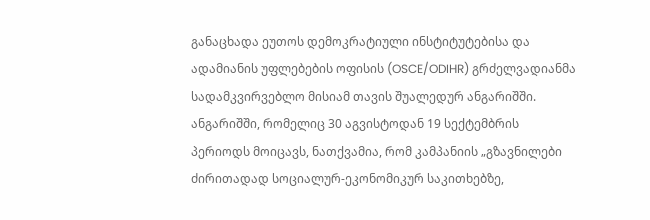განაცხადა ეუთოს დემოკრატიული ინსტიტუტებისა და ადამიანის უფლებების ოფისის (OSCE/ODIHR) გრძელვადიანმა სადამკვირვებლო მისიამ თავის შუალედურ ანგარიშში.
ანგარიშში, რომელიც 30 აგვისტოდან 19 სექტემბრის პერიოდს მოიცავს, ნათქვამია, რომ კამპანიის „გზავნილები ძირითადად სოციალურ-ეკონომიკურ საკითხებზე,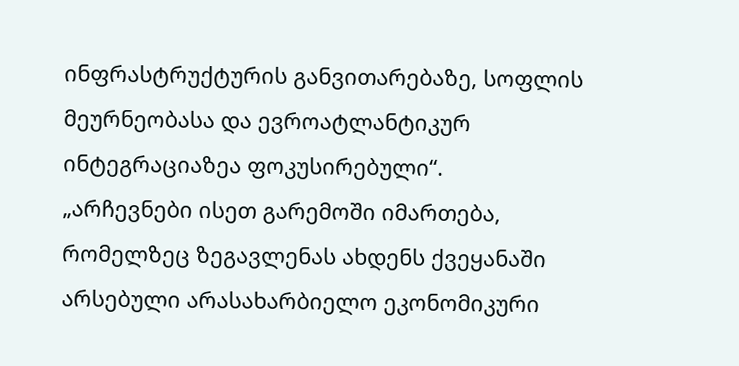ინფრასტრუქტურის განვითარებაზე, სოფლის მეურნეობასა და ევროატლანტიკურ ინტეგრაციაზეა ფოკუსირებული“.
„არჩევნები ისეთ გარემოში იმართება, რომელზეც ზეგავლენას ახდენს ქვეყანაში არსებული არასახარბიელო ეკონომიკური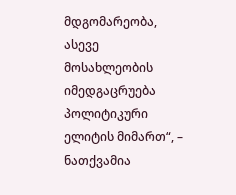მდგომარეობა, ასევე მოსახლეობის იმედგაცრუება პოლიტიკური ელიტის მიმართ“, – ნათქვამია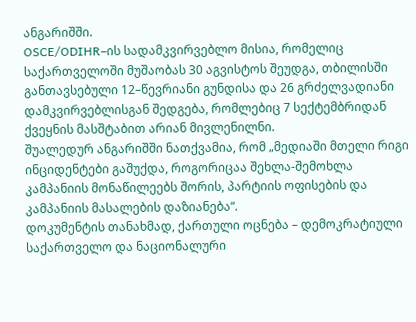ანგარიშში.
OSCE/ODIHR–ის სადამკვირვებლო მისია, რომელიც საქართველოში მუშაობას 30 აგვისტოს შეუდგა, თბილისში განთავსებული 12–წევრიანი გუნდისა და 26 გრძელვადიანი დამკვირვებლისგან შედგება, რომლებიც 7 სექტემბრიდან ქვეყნის მასშტაბით არიან მივლენილნი.
შუალედურ ანგარიშში ნათქვამია, რომ „მედიაში მთელი რიგი ინციდენტები გაშუქდა, როგორიცაა შეხლა-შემოხლა კამპანიის მონაწილეებს შორის, პარტიის ოფისების და კამპანიის მასალების დაზიანება“.
დოკუმენტის თანახმად, ქართული ოცნება – დემოკრატიული საქართველო და ნაციონალური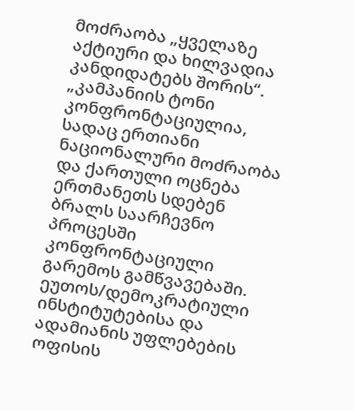მოძრაობა „ყველაზე აქტიური და ხილვადია კანდიდატებს შორის“.
„კამპანიის ტონი კონფრონტაციულია, სადაც ერთიანი ნაციონალური მოძრაობა და ქართული ოცნება ერთმანეთს სდებენ ბრალს საარჩევნო პროცესში კონფრონტაციული გარემოს გამწვავებაში. ეუთოს/დემოკრატიული ინსტიტუტებისა და ადამიანის უფლებების ოფისის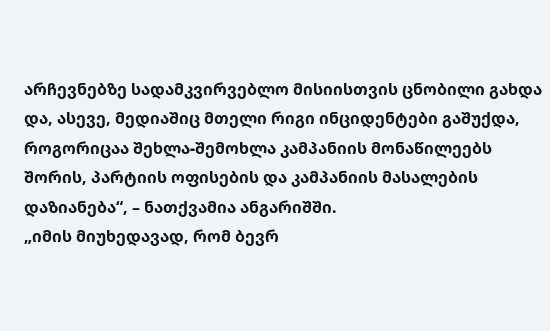არჩევნებზე სადამკვირვებლო მისიისთვის ცნობილი გახდა და, ასევე, მედიაშიც მთელი რიგი ინციდენტები გაშუქდა, როგორიცაა შეხლა-შემოხლა კამპანიის მონაწილეებს შორის, პარტიის ოფისების და კამპანიის მასალების დაზიანება“, – ნათქვამია ანგარიშში.
„იმის მიუხედავად, რომ ბევრ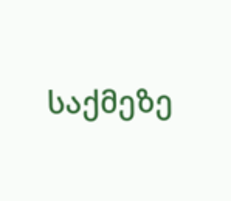საქმეზე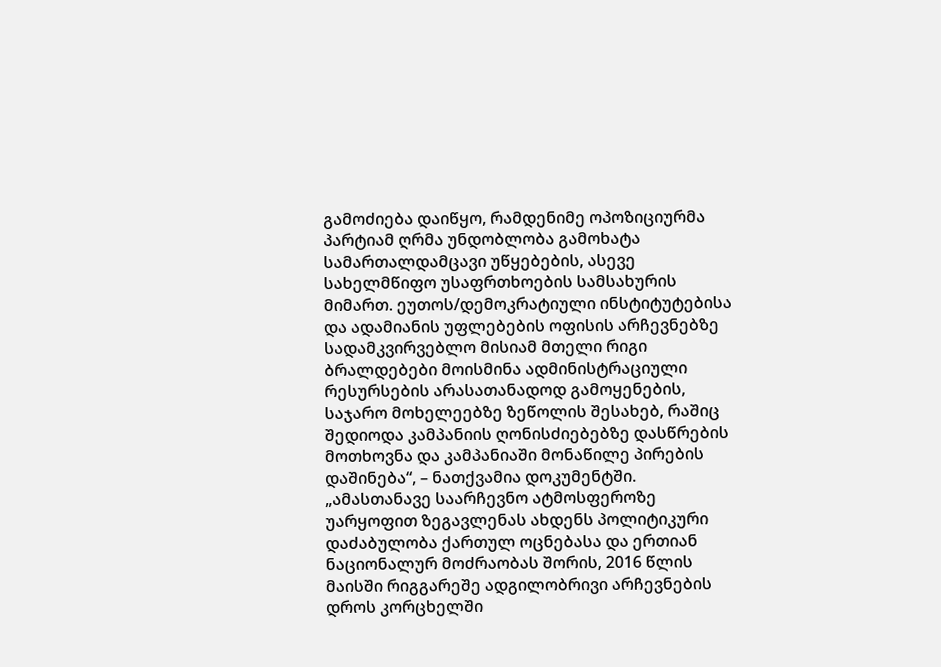გამოძიება დაიწყო, რამდენიმე ოპოზიციურმა პარტიამ ღრმა უნდობლობა გამოხატა სამართალდამცავი უწყებების, ასევე სახელმწიფო უსაფრთხოების სამსახურის მიმართ. ეუთოს/დემოკრატიული ინსტიტუტებისა და ადამიანის უფლებების ოფისის არჩევნებზე სადამკვირვებლო მისიამ მთელი რიგი ბრალდებები მოისმინა ადმინისტრაციული რესურსების არასათანადოდ გამოყენების, საჯარო მოხელეებზე ზეწოლის შესახებ, რაშიც შედიოდა კამპანიის ღონისძიებებზე დასწრების მოთხოვნა და კამპანიაში მონაწილე პირების დაშინება“, – ნათქვამია დოკუმენტში.
„ამასთანავე საარჩევნო ატმოსფეროზე უარყოფით ზეგავლენას ახდენს პოლიტიკური დაძაბულობა ქართულ ოცნებასა და ერთიან ნაციონალურ მოძრაობას შორის, 2016 წლის მაისში რიგგარეშე ადგილობრივი არჩევნების დროს კორცხელში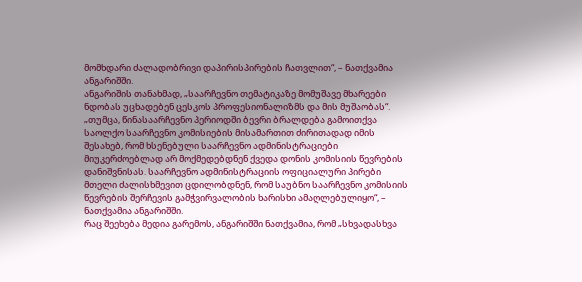მომხდარი ძალადობრივი დაპირისპირების ჩათვლით“, – ნათქვამია ანგარიშში.
ანგარიშის თანახმად, „საარჩევნო თემატიკაზე მომუშავე მხარეები ნდობას უცხადებენ ცესკოს პროფესიონალიზმს და მის მუშაობას“.
„თუმცა, წინასაარჩევნო პერიოდში ბევრი ბრალდება გამოითქვა საოლქო საარჩევნო კომისიების მისამართით ძირითადად იმის შესახებ, რომ ხსენებული საარჩევნო ადმინისტრაციები მიუკერძოებლად არ მოქმედებდნენ ქვედა დონის კომისიის წევრების დანიშვნისას. საარჩევნო ადმინისტრაციის ოფიციალური პირები მთელი ძალისხმევით ცდილობდნენ, რომ საუბნო საარჩევნო კომისიის წევრების შერჩევის გამჭვირვალობის ხარისხი ამაღლებულიყო“, – ნათქვამია ანგარიშში.
რაც შეეხება მედია გარემოს, ანგარიშში ნათქვამია, რომ „სხვადასხვა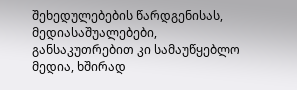შეხედულებების წარდგენისას, მედიასაშუალებები, განსაკუთრებით კი სამაუწყებლო მედია, ხშირად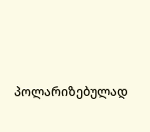პოლარიზებულად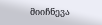მიიჩნევა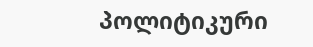პოლიტიკური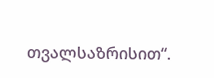თვალსაზრისით“.